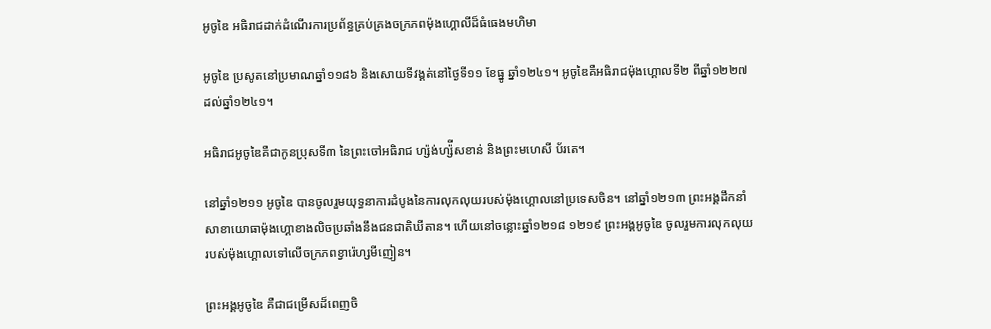អូចូឌៃ អធិរាជដាក់ដំណើរការប្រព័ន្ធគ្រប់គ្រងចក្រភពម៉ុងហ្គោលីដ៏ធំធេងមហិមា

អូចូឌៃ ប្រសូតនៅប្រមាណឆ្នាំ១១៨៦ និងសោយទីវង្គត់នៅថ្ងៃទី១១ ខែធ្នូ ឆ្នាំ១២៤១។ អូចូឌៃគឺអធិរាជម៉ុងហ្គោលទី២ ពីឆ្នាំ១២២៧ ដល់ឆ្នាំ១២៤១។

អធិរាជអូចូឌៃគឺជាកូនប្រុសទី៣ នៃព្រះចៅអធិរាជ ហ្ស៉ង់ហ្ស៉ីសខាន់ និងព្រះមហេសី ប័រតេ។

នៅឆ្នាំ១២១១ អូចូឌៃ បានចូលរួមយុទ្ធនាការដំបូងនៃការលុកលុយរបស់ម៉ុងហ្គោលនៅប្រទេសចិន។ នៅឆ្នាំ១២១៣ ព្រះអង្គដឹកនាំសាខាយោធាម៉ុងហ្គោខាងលិចប្រឆាំងនឹងជនជាតិឃីតាន។ ហើយនៅចន្លោះឆ្នាំ១២១៨ ១២១៩ ព្រះអង្គអូចូឌៃ ចូលរួមការលុកលុយរបស់ម៉ុងហ្គោលទៅលើចក្រភពខ្វារ៉េហ្សមីញៀន។

ព្រះអង្គអូចូឌៃ គឺជាជម្រើសដ៏ពេញចិ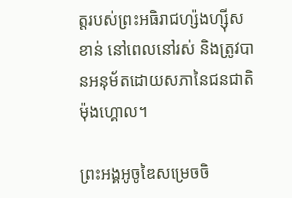ត្តរបស់ព្រះអធិរាជហ្ស៉ងហ្ស៊ីស ខាន់ នៅពេលនៅរស់ និងត្រូវបានអនុម័តដោយសភានៃជនជាតិម៉ុងហ្គោល។

ព្រះអង្គអូចូឌៃសម្រេចចិ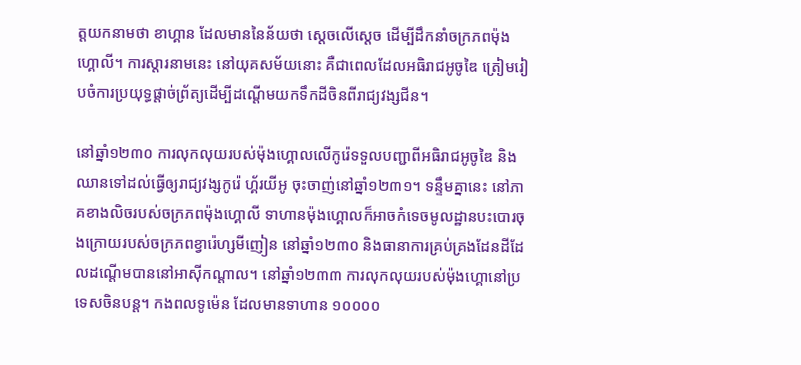ត្តយកនាមថា ខាហ្គាន ដែលមាននៃន័យថា ស្តេចលើស្តេច ដើម្បីដឹកនាំចក្រភពម៉ុងហ្គោលី។ ការស្តារនាមនេះ នៅយុគសម័យនោះ គឺជាពេលដែលអធិរាជអូចូឌៃ ត្រៀមរៀបចំការប្រយុទ្ធផ្តាច់ព្រ័ត្យដើម្បីដណ្តើមយកទឹកដីចិនពីរាជ្យវង្សជីន។

នៅឆ្នាំ១២៣០ ការលុកលុយរបស់ម៉ុងហ្គោលលើកូរ៉េទទួលបញ្ជាពីអធិរាជអូចូឌៃ និងឈានទៅដល់ធ្វើឲ្យរាជ្យវង្សកូរ៉េ ហ្គ័រយីអូ ចុះចាញ់នៅឆ្នាំ១២៣១។ ទន្ទឹមគ្នានេះ នៅភាគខាងលិចរបស់ចក្រភពម៉ុងហ្គោលី ទាហានម៉ុងហ្គោលក៏អាចកំទេចមូលដ្ឋានបះបោរចុងក្រោយរបស់ចក្រភពខ្វារ៉េហ្សមីញៀន នៅឆ្នាំ១២៣០ និងធានាការគ្រប់គ្រងដែនដីដែលដណ្តើមបាននៅអាស៊ីកណ្តាល។ នៅឆ្នាំ១២៣៣ ការលុកលុយរបស់ម៉ុងហ្គោនៅប្រទេសចិនបន្ត។ កងពលទូម៉េន ដែលមានទាហាន ១០០០០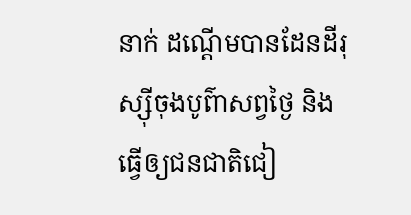នាក់ ដណ្តើមបានដែនដីរុស្ស៊ីចុងបូព៌ាសព្វថ្ងៃ និងធ្វើឲ្យជនជាតិជៀ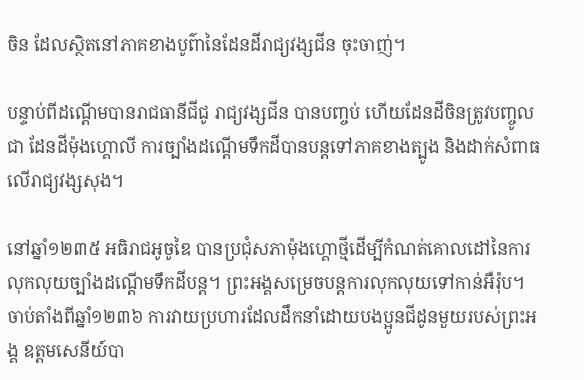ចិន ដែលស្ថិតនៅភាគខាងបូព៌ានៃដែនដីរាជ្យវង្សជីន ចុះចាញ់។

បន្ទាប់ពីដណ្តើមបានរាជធានីជីជូ រាជ្យវង្សជីន បានបញ្ចប់ ហើយដែនដីចិនត្រូវបញ្ចូលជា ដែនដីម៉ុងហ្គោលី ការច្បាំងដណ្តើមទឹកដីបានបន្តទៅភាគខាងត្បូង និងដាក់សំពាធលើរាជ្យវង្សសុង។

នៅឆ្នាំ១២៣៥ អធិរាជអូចូឌៃ បានប្រជុំសភាម៉ុងហ្គោថ្មីដើម្បីកំណត់គោលដៅនៃការលុកលុយច្បាំងដណ្តើមទឹកដីបន្ត។ ព្រះអង្គសម្រេចបន្តការលុកលុយទៅកាន់អឺរ៉ុប។ ចាប់តាំងពីឆ្នាំ១២៣៦ ការវាយប្រហារដែលដឹកនាំដោយបងប្អូនជីដូនមួយរបស់ព្រះអង្គ ឧត្តមសេនីយ៍បា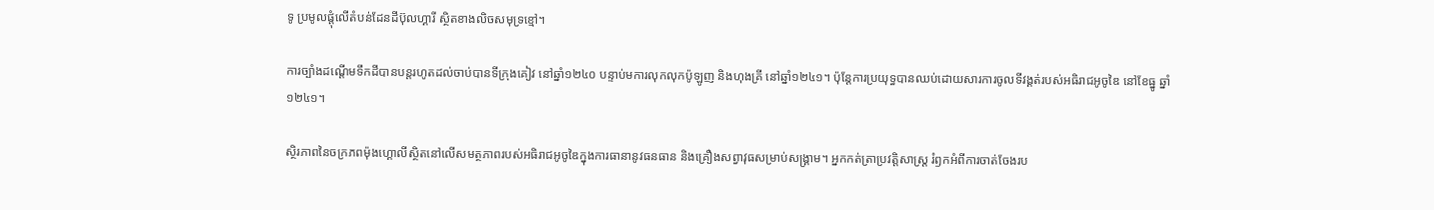ទូ ប្រមូលផ្តុំលើតំបន់ដែនដីប៊ុលហ្គារី ស្ថិតខាងលិចសមុទ្រខ្មៅ។

ការច្បាំងដណ្តើមទឹកដីបានបន្តរហូតដល់ចាប់បានទីក្រុងគៀវ នៅឆ្នាំ១២៤០ បន្ទាប់មការលុកលុកប៉ូឡូញ និងហុងគ្រី នៅឆ្នាំ១២៤១។ ប៉ុន្តែការប្រយុទ្ធបានឈប់ដោយសារការចូលទីវង្គត់របស់អធិរាជអូចូឌៃ នៅខែធ្នូ ឆ្នាំ១២៤១។

ស្ថិរភាពនៃចក្រភពម៉ុងហ្គោលីស្ថិតនៅលើសមត្ថភាពរបស់អធិរាជអូចូឌៃក្នុងការធានានូវធនធាន និងគ្រឿងសព្វាវុធសម្រាប់សង្រ្គាម។ អ្នកកត់ត្រាប្រវត្តិសាស្រ្ត រំឭកអំពីការចាត់ចែងរប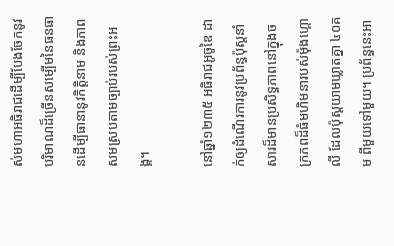ស់មហាអធិរាជដើម្បីបែងចែកនូវបរិមាណដ៏ច្រើនសម្បើមនៃធនធានដើម្បីធានានូវកិត្តិនាម និងភាពសមស្របតាមច្បាប់របស់ព្រះអង្គ។

នៅឆ្នាំ១២៣៥ អធិរាជអូចូឌៃ ដាក់ឲ្យដំណើរការនូវប្រព័ន្ធប៉ុស្តនាំសារដ៏មានប្រសិទ្ធភាពនៅក្នុងចក្រភពដ៏ធំមហិមនារបស់ម៉ុងហ្គោលី ដែលប៉ុស្តយាមឃ្លាតគ្នា ៤០គម ពីមួយទៅមួយ។ ប្រព័ន្ធនេះអា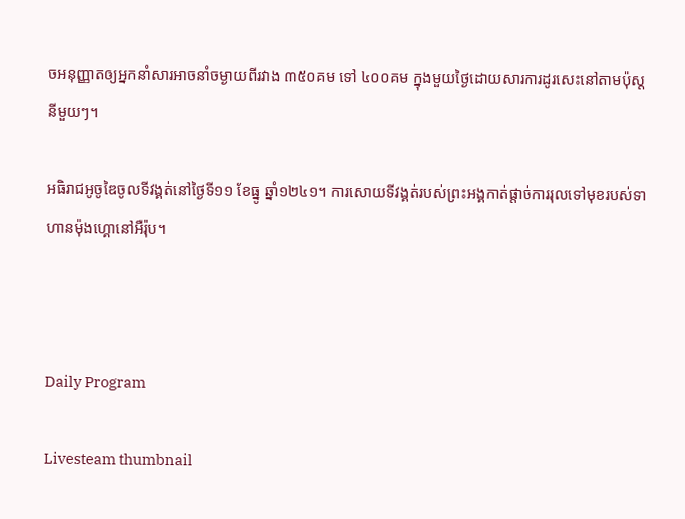ចអនុញ្ញាតឲ្យអ្នកនាំសារអាចនាំចម្ងាយពីរវាង ៣៥០គម ទៅ ៤០០គម ក្នុងមួយថ្ងៃដោយសារការដូរសេះនៅតាមប៉ុស្តនីមួយៗ។

អធិរាជអូចូឌៃចូលទីវង្គត់នៅថ្ងៃទី១១ ខែធ្នូ ឆ្នាំ១២៤១។ ការសោយទីវង្គត់របស់ព្រះអង្គកាត់ផ្តាច់ការរុលទៅមុខរបស់ទាហានម៉ុងហ្គោនៅអឺរ៉ុប។



Daily Program

Livesteam thumbnail